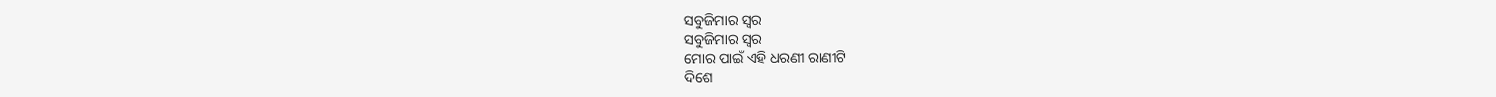ସବୁଜିମାର ସ୍ବର
ସବୁଜିମାର ସ୍ବର
ମୋର ପାଇଁ ଏହି ଧରଣୀ ରାଣୀଟି
ଦିଶେ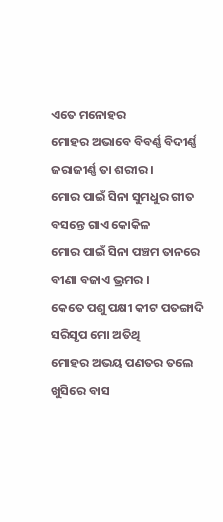ଏତେ ମନୋହର
ମୋହର ଅଭାବେ ବିବର୍ଣ୍ଣ ବିଦୀର୍ଣ୍ଣ
ଜରାଜୀର୍ଣ୍ଣ ତା ଶରୀର ।
ମୋର ପାଇଁ ସିନା ସୁମଧୁର ଗୀତ
ବସନ୍ତେ ଗାଏ କୋକିଳ
ମୋର ପାଇଁ ସିନା ପଞ୍ଚମ ତାନରେ
ବୀଣା ବଜାଏ ଭ୍ରମର ।
କେତେ ପଶୁ ପକ୍ଷୀ କୀଟ ପତଙ୍ଗାଦି
ସରିସୃପ ମୋ ଅତିଥି
ମୋହର ଅଭୟ ପଣତର ତଲେ
ଖୁସିରେ ବାସ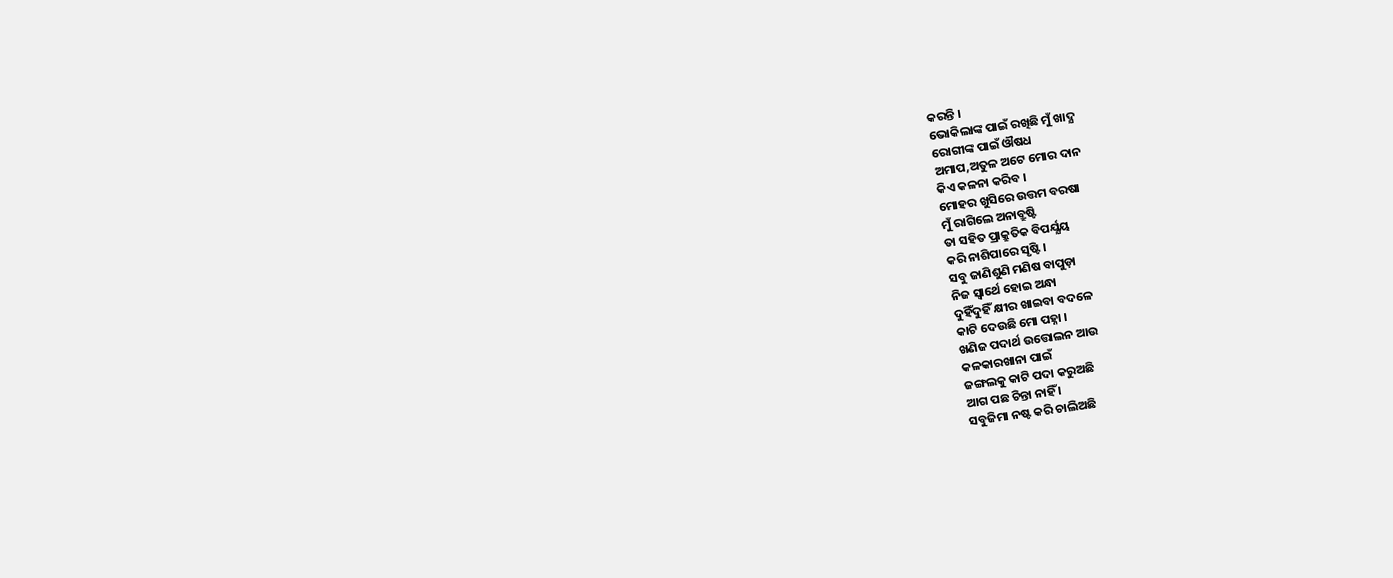କରନ୍ତି ।
ଭୋକିଲାଙ୍କ ପାଇଁ ରଖିଛି ମୁଁ ଖାଦ୍ଯ
ରୋଗୀଙ୍କ ପାଇଁ ଔଷଧ
ଅମାପ,ଅତୁଳ ଅଟେ ମୋର ଦାନ
କିଏ କଳନା କରିବ ।
ମୋହର ଖୁସିରେ ଉତ୍ତମ ବରଷା
ମୁଁ ରାଗିଲେ ଅନାବ୍ରୁଷ୍ଟି
ତା ସହିତ ପ୍ରାକ୍ରୁତିକ ବିପର୍ଯ୍ଯୟ
କରି ନାଶିପାରେ ସୃଷ୍ଟି ।
ସବୁ ଜାଣିଶୁଣି ମଣିଷ ବାପୁଡ଼ା
ନିଜ ସ୍ବାର୍ଥେ ହୋଇ ଅନ୍ଧା
ଦୁହିଁଦୁହିଁ କ୍ଷୀର ଖାଇବା ବଦଳେ
କାଟି ଦେଉଛି ମୋ ପହ୍ନା ।
ଖଣିଜ ପଦାର୍ଥ ଉତ୍ତୋଲନ ଆଉ
କଳକାରଖାନା ପାଇଁ
ଜଙ୍ଗଲକୁ କାଟି ପଦା କରୁଅଛି
ଆଗ ପଛ ଚିନ୍ତା ନାହିଁ ।
ସବୁଜିମା ନଷ୍ଟ କରି ଚାଲିଅଛି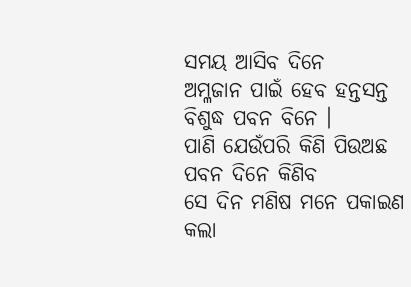ସମୟ ଆସିବ ଦିନେ
ଅମ୍ଳଜାନ ପାଇଁ ହେବ ହନ୍ତସନ୍ତ
ବିଶୁଦ୍ଧ ପବନ ବିନେ ।
ପାଣି ଯେଉଁପରି କିଣି ପିଉଅଛ
ପବନ ଦିନେ କିଣିବ
ସେ ଦିନ ମଣିଷ ମନେ ପକାଇଣ
କଲା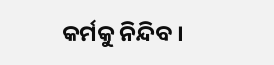କର୍ମକୁ ନିନ୍ଦିବ ।